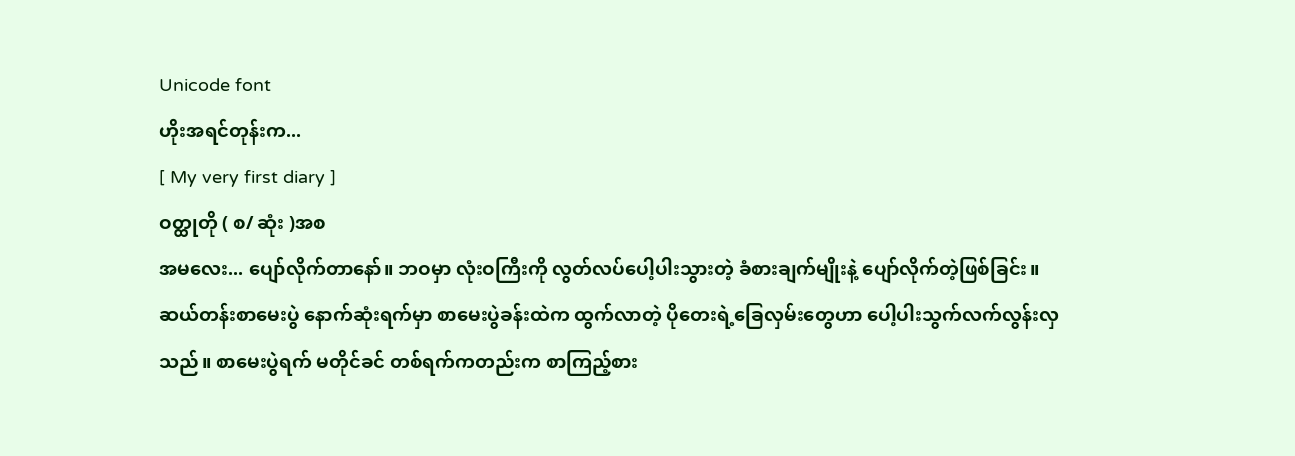Unicode font
ဟိုးအရင်တုန်းက...
[ My very first diary ]
ဝတ္ထုတို ( စ/ ဆုံး )အစ
အမလေး... ပျော်လိုက်တာနော်။ ဘဝမှာ လုံးဝကြီးကို လွတ်လပ်ပေါ့ပါးသွားတဲ့ ခံစားချက်မျိုးနဲ့ ပျော်လိုက်တဲ့ဖြစ်ခြင်း။
ဆယ်တန်းစာမေးပွဲ နောက်ဆုံးရက်မှာ စာမေးပွဲခန်းထဲက ထွက်လာတဲ့ ပိုတေးရဲ့ခြေလှမ်းတွေဟာ ပေါ့ပါးသွက်လက်လွန်းလှသည်။ စာမေးပွဲရက် မတိုင်ခင် တစ်ရက်ကတည်းက စာကြည့်စား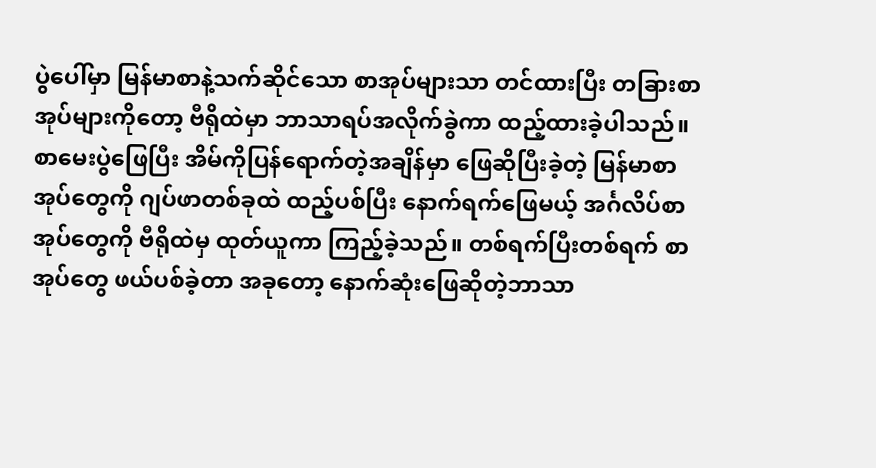ပွဲပေါ်မှာ မြန်မာစာနဲ့သက်ဆိုင်သော စာအုပ်များသာ တင်ထားပြီး တခြားစာအုပ်များကိုတော့ ဗီရိုထဲမှာ ဘာသာရပ်အလိုက်ခွဲကာ ထည့်ထားခဲ့ပါသည်။
စာမေးပွဲဖြေပြီး အိမ်ကိုပြန်ရောက်တဲ့အချိန်မှာ ဖြေဆိုပြီးခဲ့တဲ့ မြန်မာစာအုပ်တွေကို ဂျပ်ဖာတစ်ခုထဲ ထည့်ပစ်ပြီး နောက်ရက်ဖြေမယ့် အင်္ဂလိပ်စာအုပ်တွေကို ဗီရိုထဲမှ ထုတ်ယူကာ ကြည့်ခဲ့သည်။ တစ်ရက်ပြီးတစ်ရက် စာအုပ်တွေ ဖယ်ပစ်ခဲ့တာ အခုတော့ နောက်ဆုံးဖြေဆိုတဲ့ဘာသာ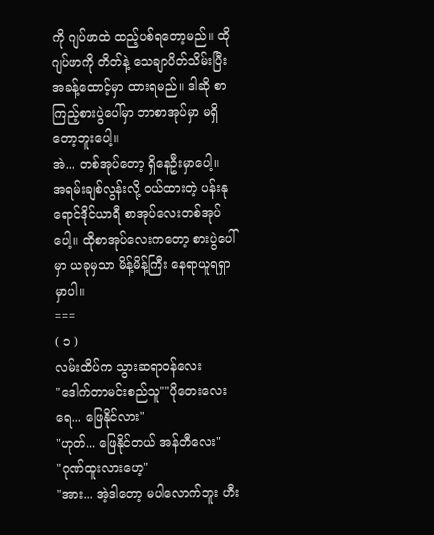ကို ဂျပ်ဖာထဲ ထည့်ပစ်ရတော့မည်။ ထိုဂျပ်ဖာကို တိတ်နဲ့ သေချာပိတ်သိမ်းပြီး အခန့်ထောင့်မှာ ထားရမည်။ ဒါဆို စာကြည့်စားပွဲပေါ်မှာ ဘာစာအုပ်မှာ မရှိတော့ဘူးပေါ့။
အဲ... တစ်အုပ်တော့ ရှိနေဦးမှာပေါ့။ အရမ်းချစ်လွန်းလို့ ဝယ်ထားတဲ့ ပန်းနုရောင်ဒိုင်ယာရီ စာအုပ်လေးတစ်အုပ်ပေါ့။ ထိုစာအုပ်လေးကတော့ စားပွဲပေါ်မှာ ယခုမှသာ မိန့်မိန့်ကြီး နေရာယူရရှာမှာပါ။
===
( ၁ )
လမ်းထိပ်က သွားဆရာဝန်လေး
"ဒေါက်တာမင်းစည်သူ""ပိုတေးလေးရေ... ဖြေနိုင်လား"
"ဟုတ်... ဖြေနိုင်တယ် အန်တီလေး"
"ဂုဏ်ထူးလားဟေ့"
"အား... အဲ့ဒါတော့ မပါလောက်ဘူး ဟီး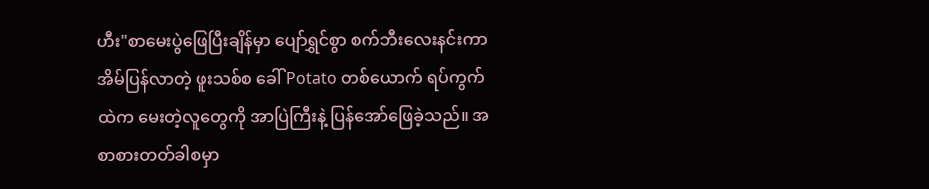ဟီး"စာမေးပွဲဖြေပြီးချိန်မှာ ပျော်ရွှင်စွာ စက်ဘီးလေးနင်းကာ အိမ်ပြန်လာတဲ့ ဖူးသစ်စ ခေါ် Potato တစ်ယောက် ရပ်ကွက်ထဲက မေးတဲ့လူတွေကို အာပြဲကြီးနဲ့ ပြန်အော်ဖြေခဲ့သည်။ အစာစားတတ်ခါစမှာ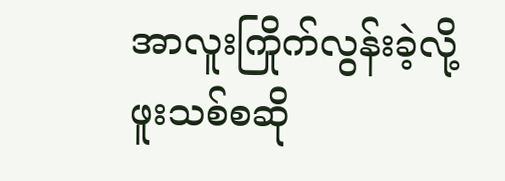အာလူးကြိုက်လွန်းခဲ့လို့ ဖူးသစ်စဆို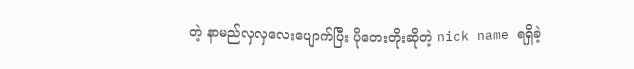တဲ့ နာမည်လှလှလေးပျောက်ပြီး ပိုတေးတိုးဆိုတဲ့ nick name ရရှိခဲ့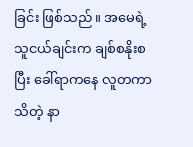ခြင်း ဖြစ်သည်။ အမေရဲ့သူငယ်ချင်းက ချစ်စနိုးစပြီး ခေါ်ရာကနေ လူတကာသိတဲ့ နာ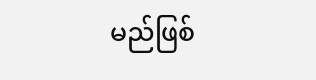မည်ဖြစ်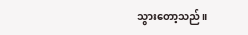သွားတော့သည်။